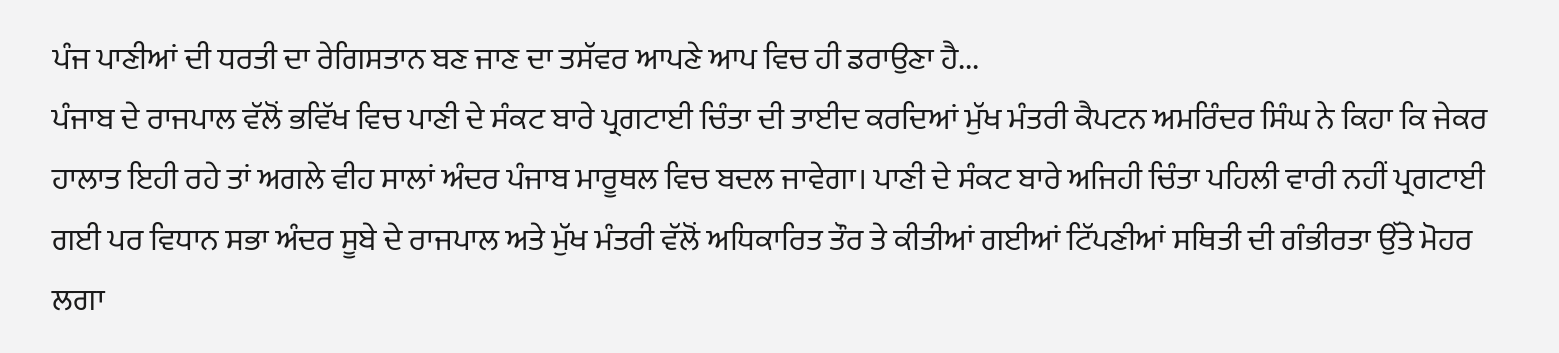ਪੰਜ ਪਾਣੀਆਂ ਦੀ ਧਰਤੀ ਦਾ ਰੇਗਿਸਤਾਨ ਬਣ ਜਾਣ ਦਾ ਤਸੱਵਰ ਆਪਣੇ ਆਪ ਵਿਚ ਹੀ ਡਰਾਉਣਾ ਹੈ...
ਪੰਜਾਬ ਦੇ ਰਾਜਪਾਲ ਵੱਲੋਂ ਭਵਿੱਖ ਵਿਚ ਪਾਣੀ ਦੇ ਸੰਕਟ ਬਾਰੇ ਪ੍ਰਗਟਾਈ ਚਿੰਤਾ ਦੀ ਤਾਈਦ ਕਰਦਿਆਂ ਮੁੱਖ ਮੰਤਰੀ ਕੈਪਟਨ ਅਮਰਿੰਦਰ ਸਿੰਘ ਨੇ ਕਿਹਾ ਕਿ ਜੇਕਰ ਹਾਲਾਤ ਇਹੀ ਰਹੇ ਤਾਂ ਅਗਲੇ ਵੀਹ ਸਾਲਾਂ ਅੰਦਰ ਪੰਜਾਬ ਮਾਰੂਥਲ ਵਿਚ ਬਦਲ ਜਾਵੇਗਾ। ਪਾਣੀ ਦੇ ਸੰਕਟ ਬਾਰੇ ਅਜਿਹੀ ਚਿੰਤਾ ਪਹਿਲੀ ਵਾਰੀ ਨਹੀਂ ਪ੍ਰਗਟਾਈ ਗਈ ਪਰ ਵਿਧਾਨ ਸਭਾ ਅੰਦਰ ਸੂਬੇ ਦੇ ਰਾਜਪਾਲ ਅਤੇ ਮੁੱਖ ਮੰਤਰੀ ਵੱਲੋਂ ਅਧਿਕਾਰਿਤ ਤੌਰ ਤੇ ਕੀਤੀਆਂ ਗਈਆਂ ਟਿੱਪਣੀਆਂ ਸਥਿਤੀ ਦੀ ਗੰਭੀਰਤਾ ਉੱਤੇ ਮੋਹਰ ਲਗਾ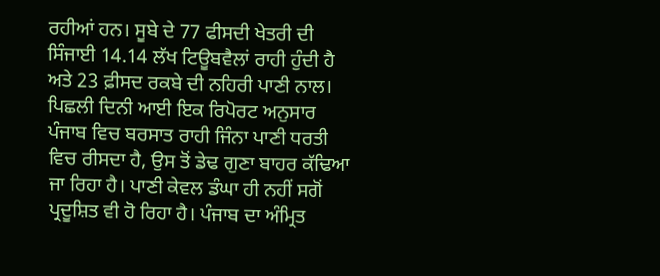ਰਹੀਆਂ ਹਨ। ਸੂਬੇ ਦੇ 77 ਫੀਸਦੀ ਖੇਤਰੀ ਦੀ ਸਿੰਜਾਈ 14.14 ਲੱਖ ਟਿਊਬਵੈਲਾਂ ਰਾਹੀ ਹੁੰਦੀ ਹੈ ਅਤੇ 23 ਫ਼ੀਸਦ ਰਕਬੇ ਦੀ ਨਹਿਰੀ ਪਾਣੀ ਨਾਲ।
ਪਿਛਲੀ ਦਿਨੀ ਆਈ ਇਕ ਰਿਪੋਰਟ ਅਨੁਸਾਰ ਪੰਜਾਬ ਵਿਚ ਬਰਸਾਤ ਰਾਹੀ ਜਿੰਨਾ ਪਾਣੀ ਧਰਤੀ ਵਿਚ ਰੀਸਦਾ ਹੈ, ਉਸ ਤੋਂ ਡੇਢ ਗੁਣਾ ਬਾਹਰ ਕੱਢਿਆ ਜਾ ਰਿਹਾ ਹੈ। ਪਾਣੀ ਕੇਵਲ ਡੰਘਾ ਹੀ ਨਹੀਂ ਸਗੋਂ ਪ੍ਰਦੂਸ਼ਿਤ ਵੀ ਹੋ ਰਿਹਾ ਹੈ। ਪੰਜਾਬ ਦਾ ਅੰਮ੍ਰਿਤ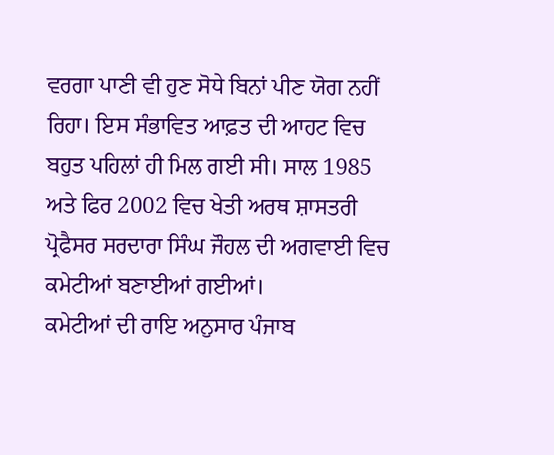ਵਰਗਾ ਪਾਣੀ ਵੀ ਹੁਣ ਸੋਧੇ ਬਿਨਾਂ ਪੀਣ ਯੋਗ ਨਹੀਂ ਰਿਹਾ। ਇਸ ਸੰਭਾਵਿਤ ਆਫ਼ਤ ਦੀ ਆਹਟ ਵਿਚ ਬਹੁਤ ਪਹਿਲਾਂ ਹੀ ਮਿਲ ਗਈ ਸੀ। ਸਾਲ 1985 ਅਤੇ ਫਿਰ 2002 ਵਿਚ ਖੇਤੀ ਅਰਥ ਸ਼ਾਸਤਰੀ ਪ੍ਰੋਫੈਸਰ ਸਰਦਾਰਾ ਸਿੰਘ ਜੌਹਲ ਦੀ ਅਗਵਾਈ ਵਿਚ ਕਮੇਟੀਆਂ ਬਣਾਈਆਂ ਗਈਆਂ।
ਕਮੇਟੀਆਂ ਦੀ ਰਾਇ ਅਨੁਸਾਰ ਪੰਜਾਬ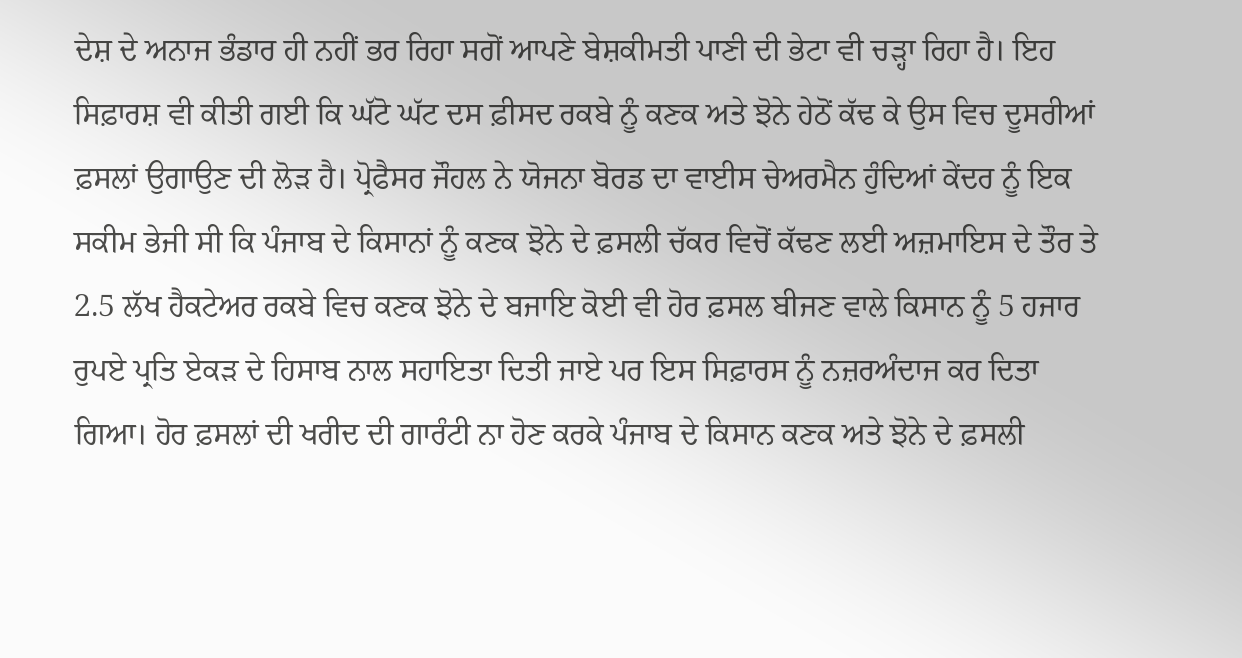ਦੇਸ਼ ਦੇ ਅਨਾਜ ਭੰਡਾਰ ਹੀ ਨਹੀਂ ਭਰ ਰਿਹਾ ਸਗੋਂ ਆਪਣੇ ਬੇਸ਼ਕੀਮਤੀ ਪਾਣੀ ਦੀ ਭੇਟਾ ਵੀ ਚੜ੍ਹਾ ਰਿਹਾ ਹੈ। ਇਹ ਸਿਫ਼ਾਰਸ਼ ਵੀ ਕੀਤੀ ਗਈ ਕਿ ਘੱਟੋ ਘੱਟ ਦਸ ਫ਼ੀਸਦ ਰਕਬੇ ਨੂੰ ਕਣਕ ਅਤੇ ਝੋਨੇ ਹੇਠੋਂ ਕੱਢ ਕੇ ਉਸ ਵਿਚ ਦੂਸਰੀਆਂ ਫ਼ਸਲਾਂ ਉਗਾਉਣ ਦੀ ਲੋੜ ਹੈ। ਪ੍ਰੋਫੈਸਰ ਜੌਹਲ ਨੇ ਯੋਜਨਾ ਬੋਰਡ ਦਾ ਵਾਈਸ ਚੇਅਰਮੈਨ ਹੁੰਦਿਆਂ ਕੇਂਦਰ ਨੂੰ ਇਕ ਸਕੀਮ ਭੇਜੀ ਸੀ ਕਿ ਪੰਜਾਬ ਦੇ ਕਿਸਾਨਾਂ ਨੂੰ ਕਣਕ ਝੋਨੇ ਦੇ ਫ਼ਸਲੀ ਚੱਕਰ ਵਿਚੋਂ ਕੱਢਣ ਲਈ ਅਜ਼ਮਾਇਸ ਦੇ ਤੌਰ ਤੇ 2.5 ਲੱਖ ਹੈਕਟੇਅਰ ਰਕਬੇ ਵਿਚ ਕਣਕ ਝੋਨੇ ਦੇ ਬਜਾਇ ਕੋਈ ਵੀ ਹੋਰ ਫ਼ਸਲ ਬੀਜਣ ਵਾਲੇ ਕਿਸਾਨ ਨੂੰ 5 ਹਜਾਰ ਰੁਪਏ ਪ੍ਰਤਿ ਏਕੜ ਦੇ ਹਿਸਾਬ ਨਾਲ ਸਹਾਇਤਾ ਦਿਤੀ ਜਾਏ ਪਰ ਇਸ ਸਿਫ਼ਾਰਸ ਨੂੰ ਨਜ਼ਰਅੰਦਾਜ ਕਰ ਦਿਤਾ ਗਿਆ। ਹੋਰ ਫ਼ਸਲਾਂ ਦੀ ਖਰੀਦ ਦੀ ਗਾਰੰਟੀ ਨਾ ਹੋਣ ਕਰਕੇ ਪੰਜਾਬ ਦੇ ਕਿਸਾਨ ਕਣਕ ਅਤੇ ਝੋਨੇ ਦੇ ਫ਼ਸਲੀ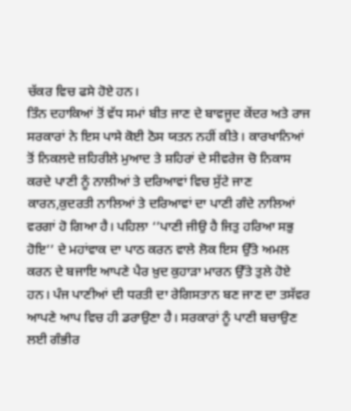ਚੱਕਰ ਵਿਚ ਫਸੇ ਹੋਏ ਹਨ।
ਤਿੰਨ ਦਹਾਕਿਆਂ ਤੋਂ ਵੱਧ ਸਮਾਂ ਬੀਤ ਜਾਣ ਦੇ ਬਾਵਜੂਦ ਕੇਂਦਰ ਅਤੇ ਰਾਜ ਸਰਕਾਰਾਂ ਨੇ ਇਸ ਪਾਸੇ ਕੋਈ ਠੋਸ ਯਤਨ ਨਹੀਂ ਕੀਤੇ। ਕਾਰਖਾਨਿਆਂ ਤੋਂ ਨਿਕਲਦੇ ਜ਼ਹਿਰੀਲੇ ਮੁਆਦ ਤੇ ਸ਼ਹਿਰਾਂ ਦੇ ਸੀਵਰੇਜ ਚੋ ਨਿਕਾਸ ਕਰਦੇ ਪਾਣੀ ਨੂੰ ਨਾਲੀਆਂ ਤੇ ਦਰਿਆਵਾਂ ਵਿਚ ਸੁੱਟੇ ਜਾਣ ਕਾਰਨ,ਕੁਦਰਤੀ ਨਾਲਿਆਂ ਤੇ ਦਰਿਆਵਾਂ ਦਾ ਪਾਣੀ ਗੰਦੇ ਨਾਲਿਆਂ ਵਰਗਾਂ ਹੋ ਗਿਆ ਹੈ। ਪਹਿਲਾ ‘’ਪਾਣੀ ਜੀਉ ਹੈ ਜਿਤੁ ਹਰਿਆ ਸਭੁ ਹੋਇ’’ ਦੇ ਮਹਾਂਵਾਕ ਦਾ ਪਾਠ ਕਰਨ ਵਾਲੇ ਲੋਕ ਇਸ ਉੱਤੇ ਅਮਲ ਕਰਨ ਦੇ ਬਜਾਇ ਆਪਣੇ ਪੈਰ ਖ਼ੁਦ ਕੁਹਾੜਾ ਮਾਰਨ ਉੱਤੇ ਤੁਲੇ ਹੋਏ ਹਨ। ਪੰਜ ਪਾਣੀਆਂ ਦੀ ਧਰਤੀ ਦਾ ਰੇਗਿਸਤਾਨ ਬਣ ਜਾਣ ਦਾ ਤਸੱਵਰ ਆਪਣੇ ਆਪ ਵਿਚ ਹੀ ਡਰਾਉਣਾ ਹੈ। ਸਰਕਾਰਾਂ ਨੂੰ ਪਾਣੀ ਬਚਾਉਣ ਲਈ ਗੰਭੀਰ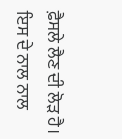ਫ਼ੈਸਲੇ ਲੈਣ ਦੀ ਲੋੜ ਹੈ। ਇਸ ਦੇ ਨਾਲ ਨਾਲ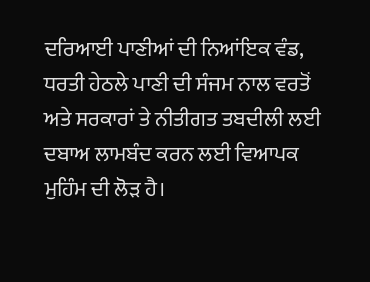ਦਰਿਆਈ ਪਾਣੀਆਂ ਦੀ ਨਿਆਂਇਕ ਵੰਡ, ਧਰਤੀ ਹੇਠਲੇ ਪਾਣੀ ਦੀ ਸੰਜਮ ਨਾਲ ਵਰਤੋਂ ਅਤੇ ਸਰਕਾਰਾਂ ਤੇ ਨੀਤੀਗਤ ਤਬਦੀਲੀ ਲਈ ਦਬਾਅ ਲਾਮਬੰਦ ਕਰਨ ਲਈ ਵਿਆਪਕ ਮੁਹਿੰਮ ਦੀ ਲੋੜ ਹੈ।